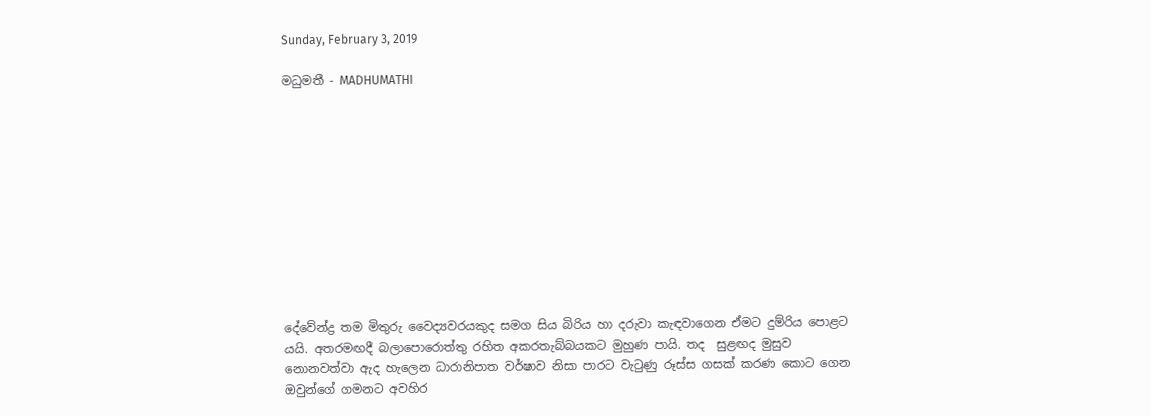Sunday, February 3, 2019

මධුමතී - MADHUMATHI











දේවේන්ද්‍ර තම මිතුරු වෛද්‍යවරයකුද සමග සිය බිරිය හා දරුවා කැඳවාගෙන ඒමට දුම්රිය පොළට යයි. අතරමඟදී බලාපොරොත්තු රහිත අකරතැබ්බයකට මුහුණ පායි. තද  සුළඟද මුසුව නොනවත්වා ඇද හැලෙන ධාරානිපාත වර්ෂාව නිසා පාරට වැටුණු රූස්ස ගසක් කරණ කොට ගෙන ඔවුන්ගේ ගමනට අවහිර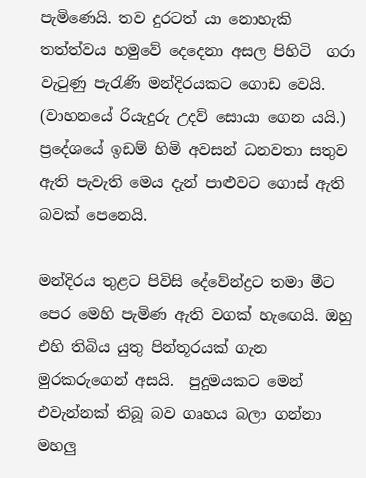පැමිණෙයි. තව දුරටත් යා නොහැකි තත්ත්වය හමුවේ දෙදෙනා අසල පිහිටි  ගරා වැටුණු පැරැණි මන්දිරයකට ගොඩ වෙයි. (වාහනයේ රියැදුරු උදව් සොයා ගෙන යයි.) ප්‍රදේශයේ ඉඩම් හිමි අවසන් ධනවතා සතුව ඇති පැවැති මෙය දැන් පාළුවට ගොස් ඇති බවක් පෙනෙයි.

මන්දිරය තුළට පිවිසි දේවේන්ද්‍රට තමා මීට පෙර මෙහි පැමිණ ඇති වගක් හැඟෙයි. ඔහු එහි තිබිය යුතු පින්තූරයක් ගැන මුරකරුගෙන් අසයි.  පුදුමයකට මෙන් එවැන්නක් තිබූ බව ගෘහය බලා ගන්නා මහලු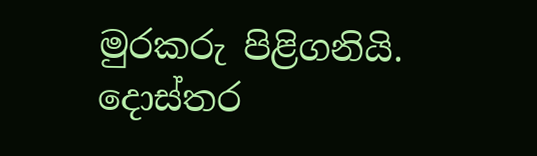මුරකරු පිළිගනියි. දොස්තර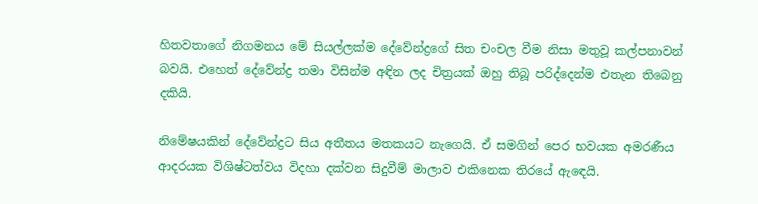හිතවතාගේ නිගමනය මේ සියල්ලක්ම දේවේන්ද්‍රගේ සිත චංචල වීම නිසා මතුවූ කල්පනාවන් බවයි. එහෙත් දේවේන්ද්‍ර තමා විසින්ම අඳින ලද චිත්‍රයක් ඔහු තිබූ පරිද්දෙන්ම එතැන තිබෙනු දකියි.

නිමේෂයකින් දේවේන්ද්‍රට සිය අතීතය මතකයට නැගෙයි. ඒ සමගින් පෙර භවයක අමරණීය ආදරයක විශිෂ්ටත්වය විදහා දක්වන සිදුවීම් මාලාව එකිනෙක තිරයේ ඇඳෙයි.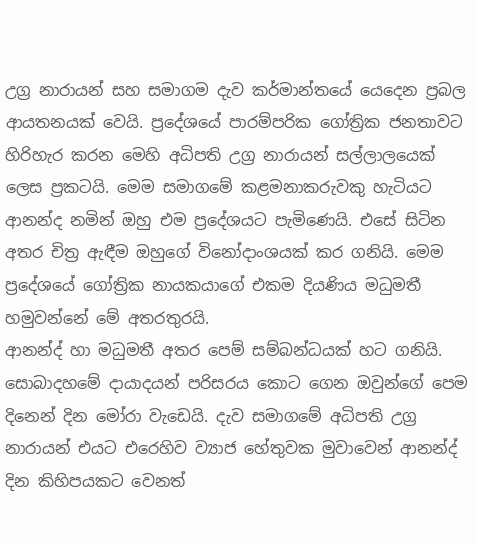උග්‍ර නාරායන් සහ සමාගම දැව කර්මාන්තයේ යෙදෙන ප්‍රබල ආයතනයක් වෙයි. ප්‍රදේශයේ පාරම්පරික ගෝත්‍රික ජනතාවට හිරිහැර කරන මෙහි අධිපති උග්‍ර නාරායන් සල්ලාලයෙක් ලෙස ප්‍රකටයි. මෙම සමාගමේ කළමනාකරුවකු හැටියට ආනන්ද නමින් ඔහු එම ප්‍රදේශයට පැමිණෙයි. එසේ සිටින අතර චිත්‍ර ඇඳීම ඔහුගේ විනෝදාංශයක් කර ගනියි. මෙම ප්‍රදේශයේ ගෝත්‍රික නායකයාගේ එකම දියණිය මධුමතී හමුවන්නේ මේ අතරතුරයි.
ආනන්ද් හා මධුමතී අතර පෙම් සම්බන්ධයක් හට ගනියි. සොබාදහමේ දායාදයන් පරිසරය කොට ගෙන ඔවුන්ගේ පෙම දිනෙන් දින මෝරා වැඩෙයි. දැව සමාගමේ අධිපති උග්‍ර නාරායන් එයට එරෙහිව ව්‍යාජ හේතුවක මුවාවෙන් ආනන්ද් දින කිහිපයකට වෙනත්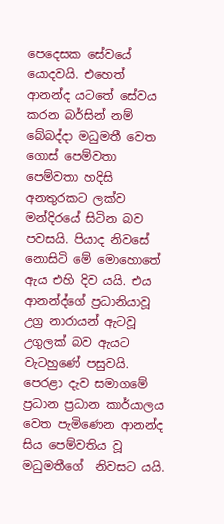පෙදෙසක සේවයේ යොදවයි. එහෙත් ආනන්ද යටතේ සේවය කරන බර්සින් නම් බේබද්දා මධුමතී වෙත ගොස් පෙම්වතා පෙම්වතා හදිසි අනතුරකට ලක්ව මන්දිරයේ සිටින බව පවසයි. පියාද නිවසේ නොසිටි මේ මොහොතේ ඇය එහි දිව යයි. එය ආනන්ද්ගේ ප්‍රධානියාවූ උග්‍ර නාරායන් ඇටවූ උගුලක් බව ඇයට වැටහුණේ පසුවයි.
පෙරළා දැව සමාගමේ ප්‍රධාන ප්‍රධාන කාර්යාලය වෙත පැමිණෙන ආනන්ද සිය පෙම්වතිය වූ මධුමතීගේ  නිවසට යයි.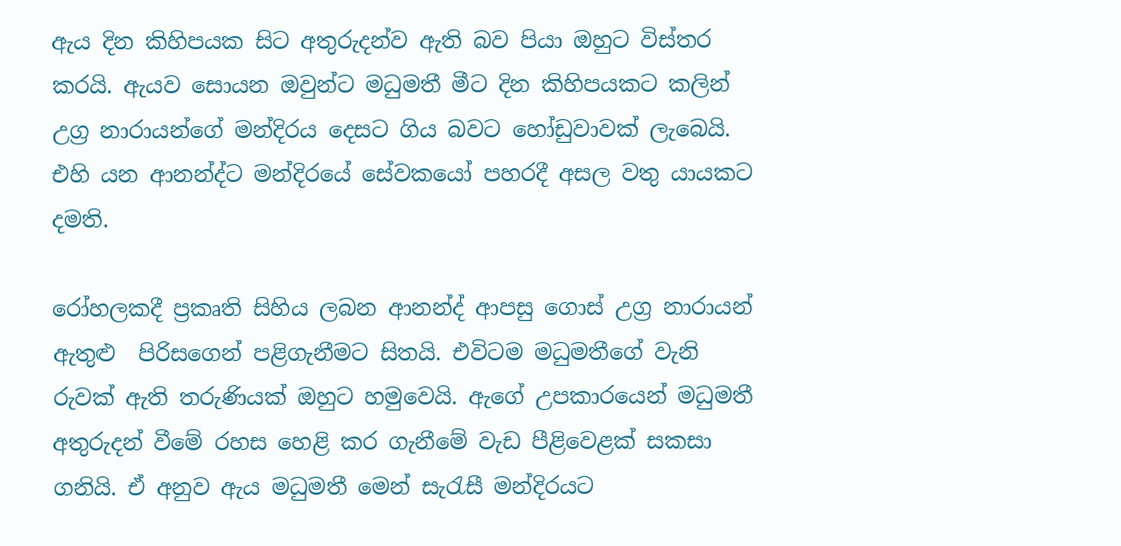ඇය දින කිහිපයක සිට අතුරුදන්ව ඇති බව පියා ඔහුට විස්තර කරයි. ඇයව සොයන ඔවුන්ට මධුමතී මීට දින කිහිපයකට කලින් උග්‍ර නාරායන්ගේ මන්දිරය දෙසට ගිය බවට හෝඩුවාවක් ලැබෙයි. එහි යන ආනන්ද්ට මන්දිරයේ සේවකයෝ පහරදී අසල වතු යායකට දමති.

රෝහලකදී ප්‍රකෘති සිහිය ලබන ආනන්ද් ආපසු ගොස් උග්‍ර නාරායන් ඇතුළු  පිරිසගෙන් පළිගැනීමට සිතයි. එවිටම මධුමතීගේ වැනි රුවක් ඇති තරුණියක් ඔහුට හමුවෙයි. ඇගේ උපකාරයෙන් මධුමතී අතුරුදන් වීමේ රහස හෙළි කර ගැනීමේ වැඩ පීළිවෙළක් සකසා ගනියි. ඒ අනුව ඇය මධුමතී මෙන් සැරැසී මන්දිරයට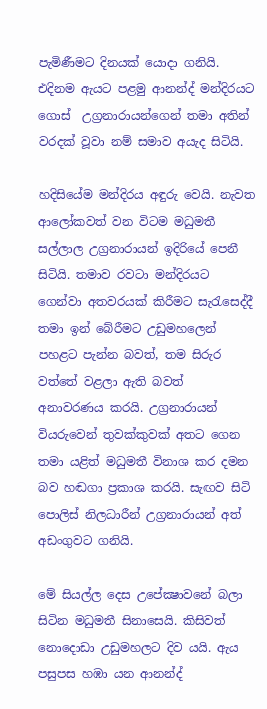පැමිණීමට දිනයක් යොදා ගනියි.
එදිනම ඇයට පළමු ආනන්ද් මන්දිරයට ගොස්  උග්‍රනාරායන්ගෙන් තමා අතින් වරදක් වූවා නම් සමාව අයැද සිටියි.

හදිසියේම මන්දිරය අඳුරු වෙයි. නැවත ආලෝකවත් වන විටම මධුමතී සල්ලාල උග්‍රනාරායන් ඉදිරියේ පෙනී සිටියි. තමාව රවටා මන්දිරයට ගෙන්වා අතවරයක් කිරීමට සැරැසෙද්දී  තමා ඉන් බේරීමට උඩුමහලෙන් පහළට පැන්න බවත්, තම සිරුර වත්තේ වළලා ඇති බවත්  අනාවරණය කරයි. උග්‍රනාරායන් වියරුවෙන් තුවක්කුවක් අතට ගෙන තමා යළිත් මධුමතී විනාශ කර දමන බව හඬගා ප්‍රකාශ කරයි. සැඟව සිටි පොලිස් නිලධාරීන් උග්‍රනාරායන් අත් අඩංගුවට ගනියි.

මේ සියල්ල දෙස උපේක්‍ෂාවනේ බලා සිටින මධුමතී සිනාසෙයි. කිසිවත් නොදොඩා උඩුමහලට දිව යයි. ඇය පසුපස හඹා යන ආනන්ද්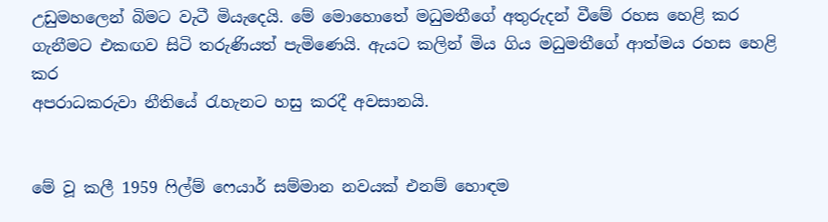උඩුමහලෙන් බිමට වැටී මියැදෙයි. මේ මොහොතේ මධුමතීගේ අතුරුදන් වීමේ රහස හෙළි කර ගැනීමට එකඟව සිටි තරුණියත් පැමිණෙයි. ඇයට කලින් මිය ගිය මධුමතීගේ ආත්මය රහස හෙළි කර
අපරාධකරුවා නීතියේ රැහැනට හසු කරදී අවසානයි.


මේ වූ කලී 1959 ෆිල්ම් ෆෙයාර් සම්මාන නවයක් එනම් හොඳම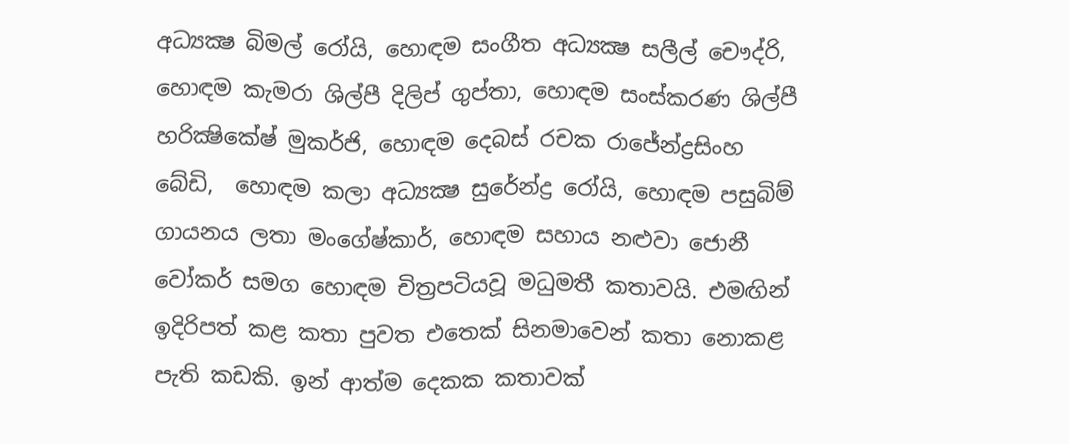අධ්‍යක්‍ෂ බිමල් රෝයි, හොඳම සංගීත අධ්‍යක්‍ෂ සලීල් චෞද්රි, හොඳම කැමරා ශිල්පී දිලිප් ගුප්තා, හොඳම සංස්කරණ ශිල්පී හරික්‍ෂිකේෂ් මුකර්ජි, හොඳම දෙබස් රචක රාජේන්ද්‍රසිංහ බේඩි,  හොඳම කලා අධ්‍යක්‍ෂ සුරේන්ද්‍ර රෝයි, හොඳම පසුබිම්  ගායනය ලතා මංගේෂ්කාර්, හොඳම සහාය නළුවා ජොනී වෝකර් සමග හොඳම චිත්‍රපටියවූ මධුමතී කතාවයි. එමඟින් ඉදිරිපත් කළ කතා පුවත එතෙක් සිනමාවෙන් කතා නොකළ පැති කඩකි. ඉන් ආත්ම දෙකක කතාවක්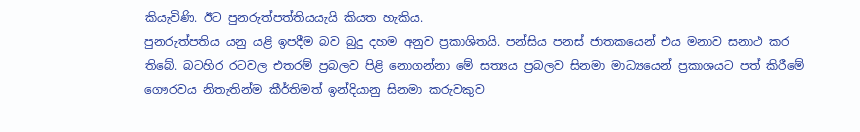කියැවිණි. ඊට පුනරුත්පත්තියයැයි කියත හැකිය.
පුනරුත්පතිය යනු යළි ඉපදීම බව බුදු දහම අනුව ප්‍රකාශිතයි. පන්සිය පනස් ජාතකයෙන් එය මනාව සනාථ කර තිබේ. බටහිර රටවල එතරම් ප්‍රබලව පිළි නොගන්නා මේ සත්‍යය ප්‍රබලව සිනමා මාධ්‍යයෙන් ප්‍රකාශයට පත් කිරීමේ  ගෞරවය නිතැතින්ම කීර්තිමත් ඉන්දියානු සිනමා කරුවකුව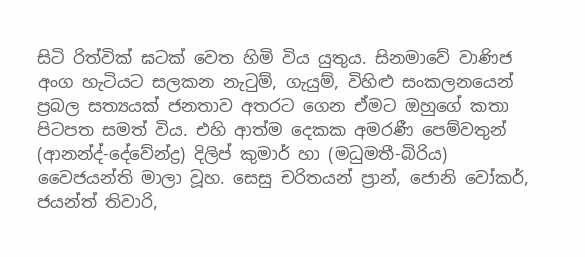සිටි රිත්වික් ඝටක් වෙත හිමි විය යුතුය. සිනමාවේ වාණිජ අංග හැටියට සලකන නැටුම්, ගැයුම්, විහිළු සංකලනයෙන් ප්‍රබල සත්‍යයක් ජනතාව අතරට ගෙන ඒමට ඔහුගේ කතා පිටපත සමත් විය. එහි ආත්ම දෙකක අමරණී පෙම්වතුන් (ආනන්ද්-දේවේන්ද්‍ර) දිලිප් කුමාර් හා (මධුමතී-බිරිය) වෛජයන්ති මාලා වූහ. සෙසු චරිතයන් ප්‍රාන්, ජොනි වෝකර්, ජයන්ත් තිවාරි,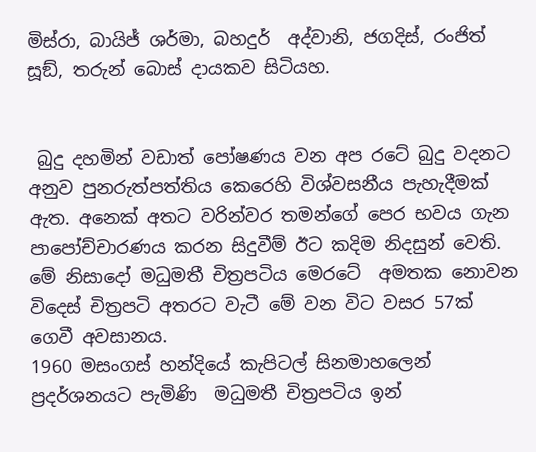මිස්රා, බායිජ් ශර්මා, බහදුර්  අද්වානි, ජගදිස්, රංජිත් සූඞ්, තරුන් බොස් දායකව සිටියහ.


 බුදු දහමින් වඩාත් පෝෂණය වන අප රටේ බුදු වදනට අනුව පුනරුත්පත්තිය කෙරෙහි විශ්වසනීය පැහැදීමක් ඇත. අනෙක් අතට වරින්වර තමන්ගේ පෙර භවය ගැන පාපෝච්චාරණය කරන සිදුවීම් ඊට කදිම නිදසුන් වෙති. මේ නිසාදෝ මධුමතී චිත්‍රපටිය මෙරටේ  අමතක නොවන විදෙස් චිත්‍රපටි අතරට වැටී මේ වන විට වසර 57ක් ගෙවී අවසානය.
1960 මසංගස් හන්දියේ කැපිටල් සිනමාහලෙන් ප්‍රදර්ශනයට පැමිණි  මධුමතී චිත්‍රපටිය ඉන්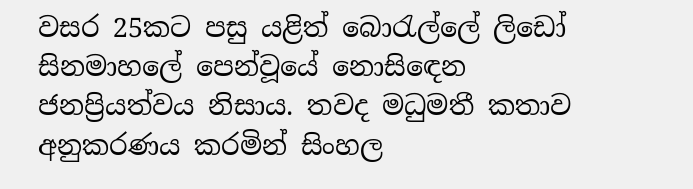වසර 25කට පසු යළිත් බොරැල්ලේ ලිඩෝ සිනමාහලේ පෙන්වූයේ නොසිඳෙන ජනප්‍රියත්වය නිසාය. තවද මධුමතී කතාව අනුකරණය කරමින් සිංහල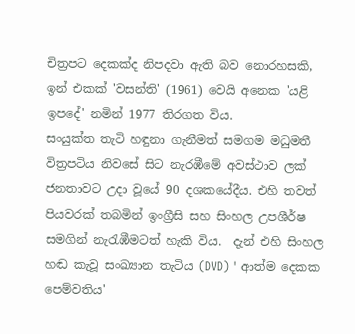චිත්‍රපට දෙකක්ද නිපදවා ඇති බව නොරහසකි, ඉන් එකක් 'වසන්ති' (1961) වෙයි අනෙක 'යළි ඉපදේ' නමින් 1977 තිරගත විය.
සංයුක්ත තැටි හඳුනා ගැනීමත් සමගම මධුමතී විත්‍රපටිය නිවසේ සිට නැරඹීමේ අවස්ථාව ලක් ජනතාවට උදා වූයේ 90 දශකයේදීය. එහි තවත් පියවරක් තබමින් ඉංග්‍රීසි සහ සිංහල උපශීර්ෂ සමගින් නැරැඹීමටත් හැකි විය.  දැන් එහි සිංහල හඬ කැවූ සංඛ්‍යාන තැටිය (DVD) ' ආත්ම දෙකක පෙම්වතිය'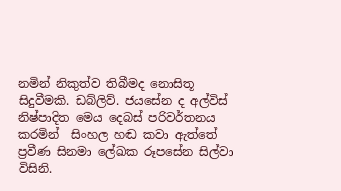නමින් නිකුත්ව තිබීමද නොසිතූ සිදුවීමකි. ඩබ්ලිව්. ජයසේන ද අල්විස් නිෂ්පාදිත මෙය දෙබස් පරිවර්තනය කරමින්  සිංහල හඬ කවා ඇත්තේ ප්‍රවීණ සිනමා ලේඛක රූපසේන සිල්වා විසිනි.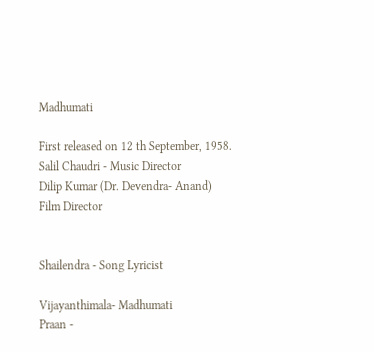Madhumati

First released on 12 th September, 1958.
Salil Chaudri - Music Director
Dilip Kumar (Dr. Devendra- Anand)
Film Director


Shailendra - Song Lyricist

Vijayanthimala- Madhumati
Praan -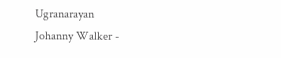Ugranarayan
Johanny Walker -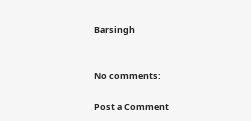Barsingh


No comments:

Post a Comment